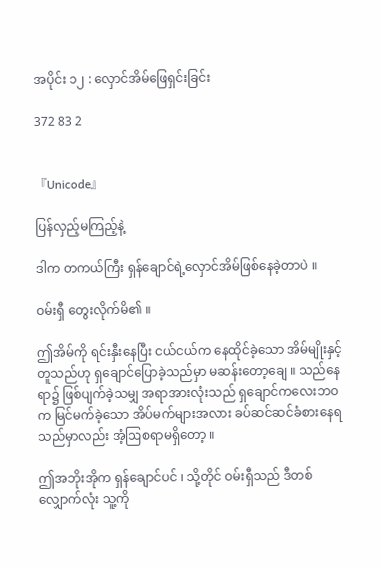အပိုင်း ၁၂ : လှောင်အိမ်ဖြေရှင်းခြင်း

372 83 2


『Unicode』

ပြန်လှည့်မကြည့်နဲ့

ဒါက တကယ်ကြီး ရှန်ချောင်ရဲ့လှောင်အိမ်ဖြစ်နေခဲ့တာပဲ ။

ဝမ်းရှီ တွေးလိုက်မိ၏ ။

ဤအိမ်ကို ရင်းနှီးနေပြီး ငယ်ငယ်က နေထိုင်ခဲ့သော အိမ်မျိုးနှင့်တူသည်ဟု ရှချောင်ပြောခဲ့သည်မှာ မဆန်းတော့ချေ ။ သည်နေရာ၌ ဖြစ်ပျက်ခဲ့သမျှ အရာအားလုံးသည် ရှချောင်ကလေးဘဝက မြင်မက်ခဲ့သော အိပ်မက်များအလား ခပ်ဆင်ဆင်ခံစားနေရသည်မှာလည်း အံ့ဩစရာမရှိတော့ ။

ဤအဘိုးအိုက ရှန်ချောင်ပင် ၊ သို့တိုင် ဝမ်းရှီသည် ဒီတစ်လျှောက်လုံး သူ့ကို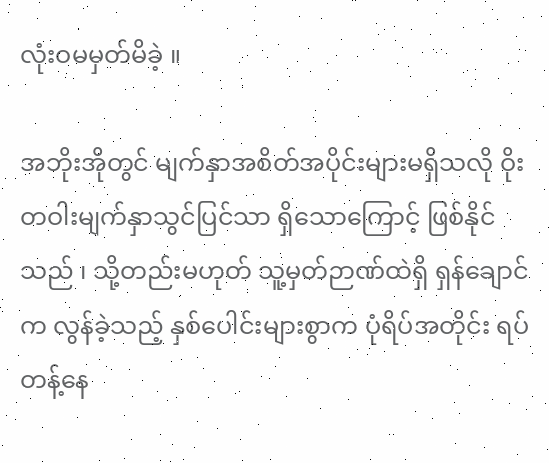လုံးဝမမှတ်မိခဲ့ ။

အဘိုးအိုတွင် မျက်နှာအစိတ်အပိုင်းများမရှိသလို ဝိုးတဝါးမျက်နှာသွင်ပြင်သာ ရှိသောကြောင့် ဖြစ်နိုင်သည် ၊ သို့တည်းမဟုတ် သူ့မှတ်ဉာဏ်ထဲရှိ ရှန်ချောင်က လွန်ခဲ့သည့် နှစ်ပေါင်းများစွာက ပုံရိပ်အတိုင်း ရပ်တန့်နေ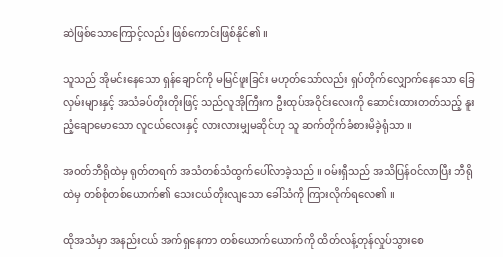ဆဲဖြစ်သောကြောင့်လည်း ဖြစ်ကောင်းဖြစ်နိုင်၏ ။

သူသည် အိုမင်းနေသော ရှန်ချောင်ကို မမြင်ဖူးခြင်း မဟုတ်သော်လည်း ရှပ်တိုက်လျှောက်နေသော ခြေလှမ်းများနှင့် အသံခပ်တိုးတိုးဖြင့် သည်လူအိုကြီးက ဦးထုပ်အဝိုင်းလေးကို ဆောင်းထားတတ်သည့် နူးညံ့ချောမောသော လူငယ်လေးနှင့် လားလားမျှမဆိုင်ဟု သူ ဆက်တိုက်ခံစားမိခဲ့ရုံသာ ။

အဝတ်ဘီရိုထဲမှ ရုတ်တရက် အသံတစ်သံထွက်ပေါ်လာခဲ့သည် ။ ဝမ်းရှီသည် အသိပြန်ဝင်လာပြီး ဘီရိုထဲမှ တစ်စုံတစ်ယောက်၏ သေးငယ်တိုးလျသော ခေါ်သံကို ကြားလိုက်ရလေ၏ ။

ထိုအသံမှာ အနည်းငယ် အက်ရှနေကာ တစ်ယောက်ယောက်ကို ထိတ်လန့်တုန်လှုပ်သွားစေ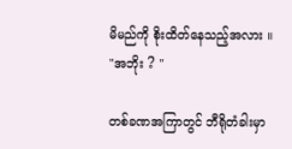မိမည်ကို စိုးထိတ်နေသည့်အလား ။ "အဘိုး ? "

တစ်ခဏအကြာတွင် ဘီရိုတံခါးမှာ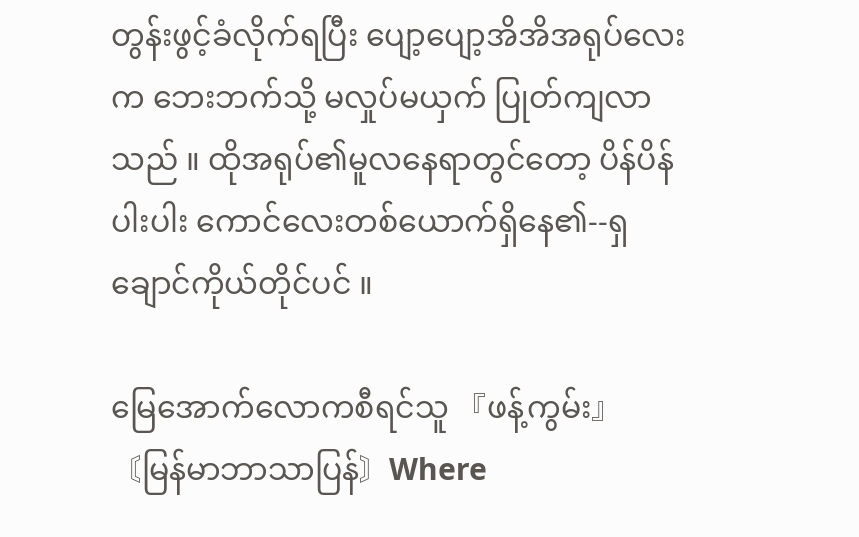တွန်းဖွင့်ခံလိုက်ရပြီး ပျော့ပျော့အိအိအရုပ်လေးက ဘေးဘက်သို့ မလှုပ်မယှက် ပြုတ်ကျလာသည် ။ ထိုအရုပ်၏မူလနေရာတွင်တော့ ပိန်ပိန်ပါးပါး ကောင်လေးတစ်ယောက်ရှိနေ၏--ရှချောင်ကိုယ်တိုင်ပင် ။

မြေအောက်လောကစီရင်သူ 『ဖန့်ကွမ်း』〘မြန်မာဘာသာပြန်〙Where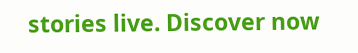stories live. Discover now